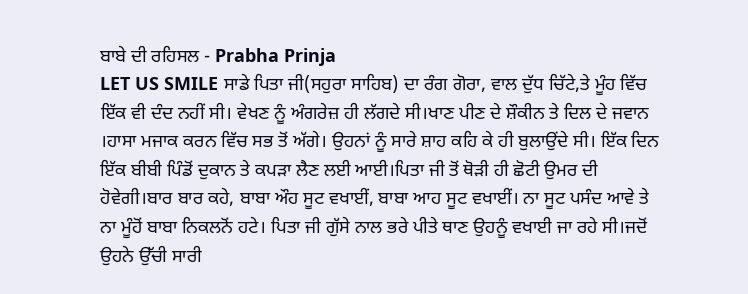ਬਾਬੇ ਦੀ ਰਹਿਸਲ - Prabha Prinja
LET US SMILE ਸਾਡੇ ਪਿਤਾ ਜੀ(ਸਹੁਰਾ ਸਾਹਿਬ) ਦਾ ਰੰਗ ਗੋਰਾ, ਵਾਲ ਦੁੱਧ ਚਿੱਟੇ,ਤੇ ਮੂੰਹ ਵਿੱਚ ਇੱਕ ਵੀ ਦੰਦ ਨਹੀਂ ਸੀ। ਵੇਖਣ ਨੂੰ ਅੰਗਰੇਜ਼ ਹੀ ਲੱਗਦੇ ਸੀ।ਖਾਣ ਪੀਣ ਦੇ ਸ਼ੌਕੀਨ ਤੇ ਦਿਲ ਦੇ ਜਵਾਨ ।ਹਾਸਾ ਮਜਾਕ ਕਰਨ ਵਿੱਚ ਸਭ ਤੋਂ ਅੱਗੇ। ਉਹਨਾਂ ਨੂੰ ਸਾਰੇ ਸ਼ਾਹ ਕਹਿ ਕੇ ਹੀ ਬੁਲਾਉਂਦੇ ਸੀ। ਇੱਕ ਦਿਨ ਇੱਕ ਬੀਬੀ ਪਿੰਡੋਂ ਦੁਕਾਨ ਤੇ ਕਪੜਾ ਲੈਣ ਲਈ ਆਈ।ਪਿਤਾ ਜੀ ਤੋਂ ਥੋੜੀ ਹੀ ਛੋਟੀ ਉਮਰ ਦੀ ਹੋਵੇਗੀ।ਬਾਰ ਬਾਰ ਕਹੇ, ਬਾਬਾ ਔਹ ਸੂਟ ਵਖਾਈਂ, ਬਾਬਾ ਆਹ ਸੂਟ ਵਖਾਈਂ। ਨਾ ਸੂਟ ਪਸੰਦ ਆਵੇ ਤੇ ਨਾ ਮੂੰਹੋਂ ਬਾਬਾ ਨਿਕਲਨੋਂ ਹਟੇ। ਪਿਤਾ ਜੀ ਗੁੱਸੇ ਨਾਲ ਭਰੇ ਪੀਤੇ ਥਾਣ ਉਹਨੂੰ ਵਖਾਈ ਜਾ ਰਹੇ ਸੀ।ਜਦੋਂ ਉਹਨੇ ਉੱਚੀ ਸਾਰੀ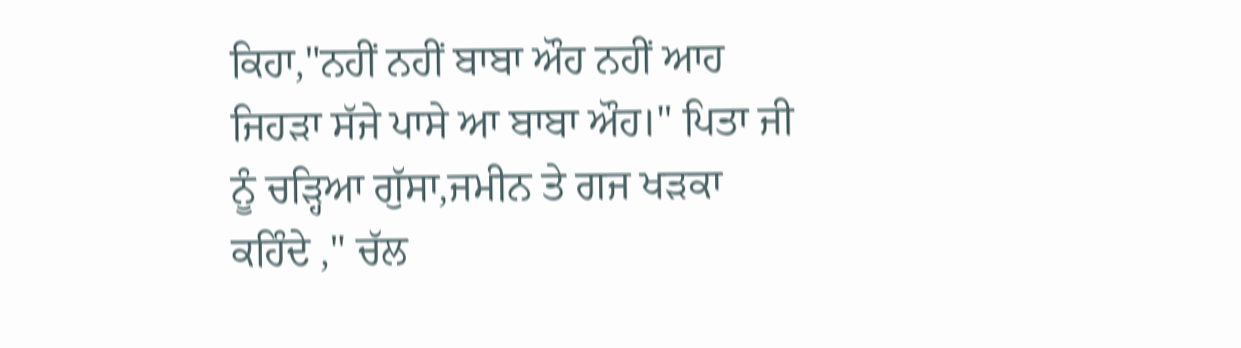ਕਿਹਾ,"ਨਹੀਂ ਨਹੀਂ ਬਾਬਾ ਔਹ ਨਹੀਂ ਆਹ ਜਿਹੜਾ ਸੱਜੇ ਪਾਸੇ ਆ ਬਾਬਾ ਔਹ।" ਪਿਤਾ ਜੀ ਨੂੰ ਚੜ੍ਹਿਆ ਗੁੱਸਾ,ਜਮੀਨ ਤੇ ਗਜ ਖੜਕਾ ਕਹਿੰਦੇ ," ਚੱਲ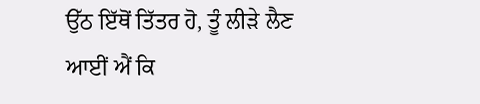ਉੱਠ ਇੱਥੋਂ ਤਿੱਤਰ ਹੋ, ਤੂੰ ਲੀੜੇ ਲੈਣ ਆਈਂ ਐਂ ਕਿ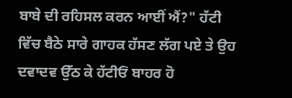ਬਾਬੇ ਦੀ ਰਹਿਸਲ ਕਰਨ ਆਈਂ ਐਂ?" ਹੱਟੀ ਵਿੱਚ ਬੈਠੇ ਸਾਰੇ ਗਾਹਕ ਹੱਸਣ ਲੱਗ ਪਏ ਤੇ ਉਹ ਦਵਾਦਵ ਉੱਠ ਕੇ ਹੱਟੀਓਂ ਬਾਹਰ ਹੋ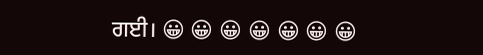ਗਈ। 😀 😀 😀 😀 😀 😀 😀